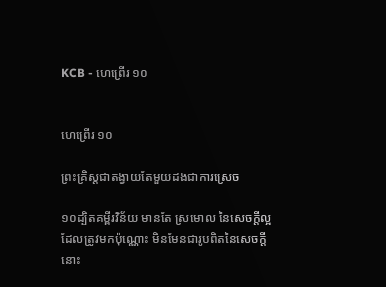KCB - ហេព្រើរ ១០


ហេព្រើរ ១០

ព្រះគ្រិស្ដជាតង្វាយតែមួយដងជាការស្រេច

១០ដ្បិតគម្ពីរវិន័យ មានតែ ស្រមោល នៃសេចក្ដីល្អដែលត្រូវមកប៉ុណ្ណោះ មិនមែនជារូបពិតនៃសេចក្ដីនោះ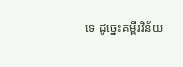ទេ ដូច្នេះគម្ពីរវិន័យ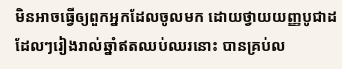មិនអាចធ្វើឲ្យពួកអ្នកដែលចូលមក‍ ដោយថ្វាយយញ្ញបូជាដដែលៗរៀងរាល់ឆ្នាំឥតឈប់ឈរនោះ បានគ្រប់ល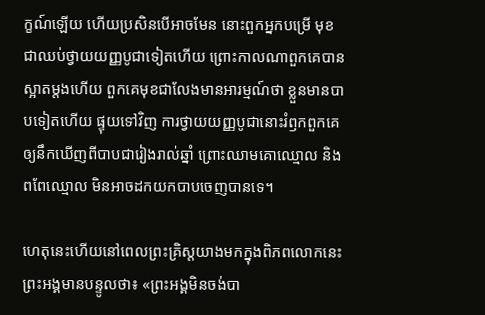ក្ខណ៍ឡើយ ហើយប្រសិនបើអាចមែន នោះពួកអ្នកបម្រើ មុខជាឈប់ថ្វាយយញ្ញបូជាទៀត‍ហើយ ព្រោះកាលណាពួកគេបានស្អាតម្តងហើយ ពួកគេមុខជាលែងមានអារម្មណ៍ថា ខ្លួនមានបាបទៀតហើយ ផ្ទុយទៅវិញ ការថ្វាយយញ្ញបូជានោះរំឭកពួកគេ ឲ្យនឹកឃើញពីបាបជារៀងរាល់ឆ្នាំ ព្រោះឈាមគោឈ្មោល និងពពែឈ្មោល មិនអាចដកយកបាបចេញបានទេ។

ហេតុនេះហើយនៅពេលព្រះគ្រិស្ដយាងមកក្នុងពិភពលោកនេះ ព្រះអង្គមានបន្ទូលថា៖ «ព្រះអង្គមិនចង់បា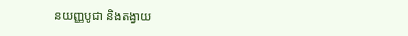នយញ្ញបូជា និងតង្វាយ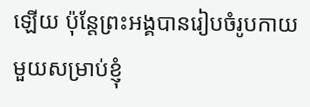ឡើយ ប៉ុន្ដែព្រះអង្គបានរៀបចំរូបកាយមួយសម្រាប់ខ្ញុំ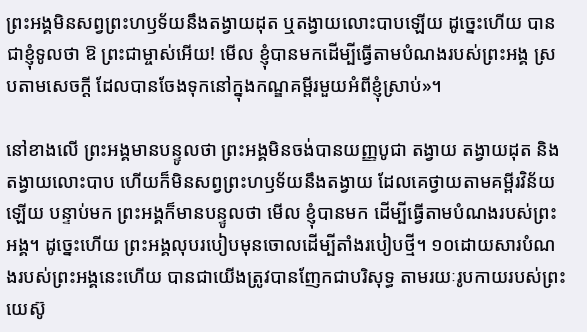ព្រះអង្គមិនសព្វព្រះហឫទ័យនឹងតង្វាយដុត ឬតង្វាយលោះបាបឡើយ ដូច្នេះហើយ បានជាខ្ញុំទូលថា ឱ ព្រះជាម្ចាស់អើយ! មើល ខ្ញុំបានមកដើម្បីធ្វើតាមបំណងរបស់ព្រះអង្គ ស្របតាមសេចក្ដី ដែលបានចែងទុកនៅក្នុងកណ្ឌគម្ពីរមួយអំពីខ្ញុំស្រាប់‍»។

នៅខាងលើ ព្រះអង្គមានបន្ទូលថា ព្រះអង្គមិនចង់បានយញ្ញបូជា តង្វាយ តង្វាយដុត និងតង្វាយលោះបាប ហើយក៏មិនសព្វព្រះហឫទ័យនឹងតង្វាយ ដែលគេថ្វាយតាមគម្ពីរវិន័យឡើយ បន្ទាប់មក ព្រះអង្គក៏មានបន្ទូលថា មើល ខ្ញុំបានមក ដើម្បីធ្វើតាមបំណងរបស់ព្រះអង្គ។ ដូច្នេះហើយ ព្រះអង្គលុបរបៀបមុនចោលដើម្បីតាំងរបៀបថ្មី។ ១០ដោយសារបំណងរបស់ព្រះអង្គនេះហើយ បានជាយើងត្រូវបានញែកជាបរិសុទ្ធ តាមរយៈរូបកាយរបស់ព្រះយេស៊ូ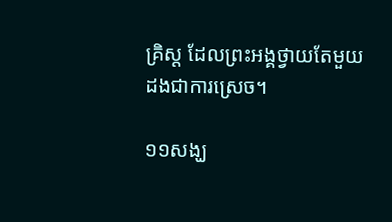គ្រិស្ដ ដែលព្រះអង្គថ្វាយតែមួយដងជាការស្រេច។

១១សង្ឃ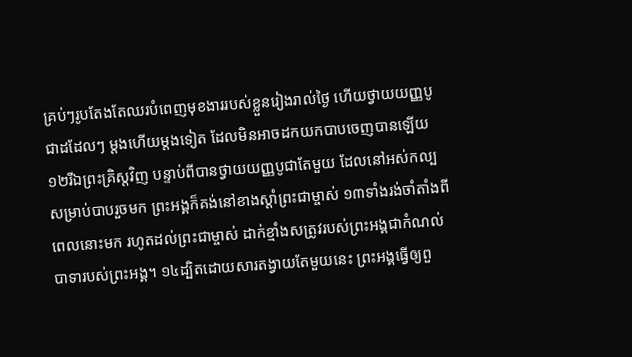គ្រប់ៗរូបតែងតែឈរបំពេញមុខងាររបស់ខ្លួនរៀងរាល់ថ្ងៃ ហើយថ្វាយយញ្ញបូជាដដែលៗ ម្ដងហើយម្ដងទៀត ដែលមិនអាចដកយកបាបចេញបានឡើយ ១២រី‍ឯព្រះគ្រិស្ដវិញ បន្ទាប់ពីបានថ្វាយយញ្ញបូជាតែមួយ ដែលនៅអស់កល្បសម្រាប់បាបរួចមក ព្រះអង្គក៏គង់នៅខាងស្តាំព្រះជាម្ចាស់ ១៣ទាំងរង់ចាំតាំងពីពេលនោះមក រហូតដល់ព្រះជាម្ចាស់ ដាក់ខ្មាំងសត្រូវរបស់ព្រះអង្គជាកំណល់បាទារបស់ព្រះអង្គ។ ១៤ដ្បិតដោយសារតង្វាយតែមួយនេះ ព្រះអង្គធ្វើឲ្យពួ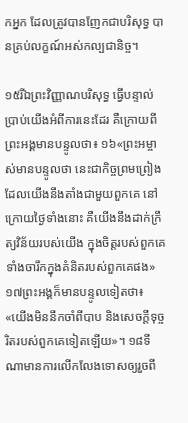កអ្នក ដែលត្រូវបានញែកជាបរិសុទ្ធ បានគ្រប់លក្ខណ៍អស់កល្បជានិច្ច។

១៥រីឯព្រះវិញ្ញាណបរិសុទ្ធ ធ្វើបន្ទាល់ប្រាប់យើងអំពីការនេះដែរ គឺក្រោយពីព្រះអង្គមានបន្ទូលថា៖ ១៦«ព្រះអម្ចាស់មានបន្ទូលថា នេះជាកិច្ចព្រមព្រៀងដែលយើងនឹងតាំងជាមួយពួកគេ នៅក្រោយថ្ងៃទាំងនោះ គឺយើងនឹងដាក់ក្រឹត្យវិន័យរបស់យើង ក្នុងចិត្ដរបស់ពួកគេ ទាំងចារឹកក្នុងគំនិតរបស់ពួកគេផង‍» ១៧ព្រះអង្គក៏មានបន្ទូលទៀតថា៖ «យើងមិននឹកចាំពីបាប និងសេចក្តីទុច្ចរិតរបស់ពួកគេទៀតឡើយ»។ ១៨ទីណាមានការលើកលែងទោសឲ្យរួចពី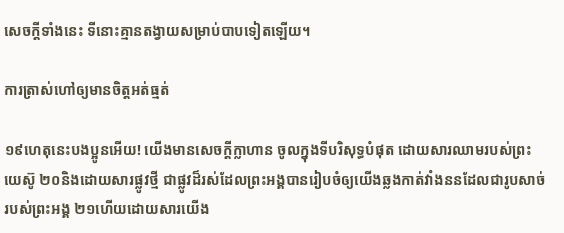សេចក្ដីទាំងនេះ ទីនោះគ្មានតង្វាយសម្រាប់បាបទៀតឡើយ។

ការត្រាស់ហៅឲ្យមានចិត្ដអត់ធ្មត់

១៩ហេតុនេះបងប្អូនអើយ! យើងមានសេចក្ដីក្លាហាន ចូលក្នុងទីបរិសុទ្ធបំផុត ដោយសារឈាមរបស់ព្រះយេស៊ូ ២០និងដោយសារផ្លូវថ្មី ជាផ្លូវដ៏រស់ដែលព្រះអង្គបានរៀបចំឲ្យយើងឆ្លងកាត់វាំងននដែលជារូបសាច់របស់ព្រះអង្គ ២១ហើយដោយសារយើង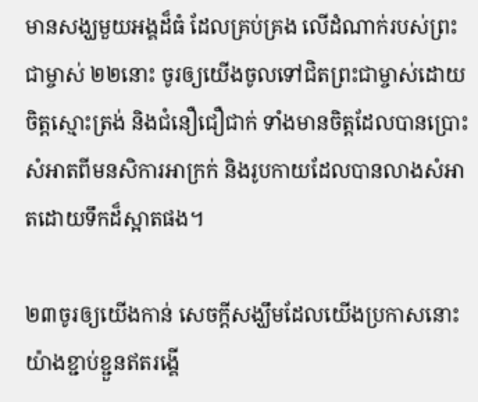មានសង្ឃមួយអង្គដ៏ធំ ដែលគ្រប់គ្រង លើដំណាក់របស់ព្រះជាម្ចាស់ ២២នោះ ចូរឲ្យយើងចូលទៅជិតព្រះជាម្ចាស់ដោយចិត្តស្មោះត្រង់ និងជំនឿជឿជាក់ ទាំងមានចិត្តដែលបានប្រោះសំអាតពីមនសិការអាក្រក់ និងរូបកាយដែលបានលាងសំអាតដោយទឹកដ៏ស្អាតផង។

២៣ចូរឲ្យយើងកាន់ សេចក្ដីសង្ឃឹមដែលយើងប្រកាសនោះយ៉ាងខ្ជាប់ខ្ជួនឥតរង្គើ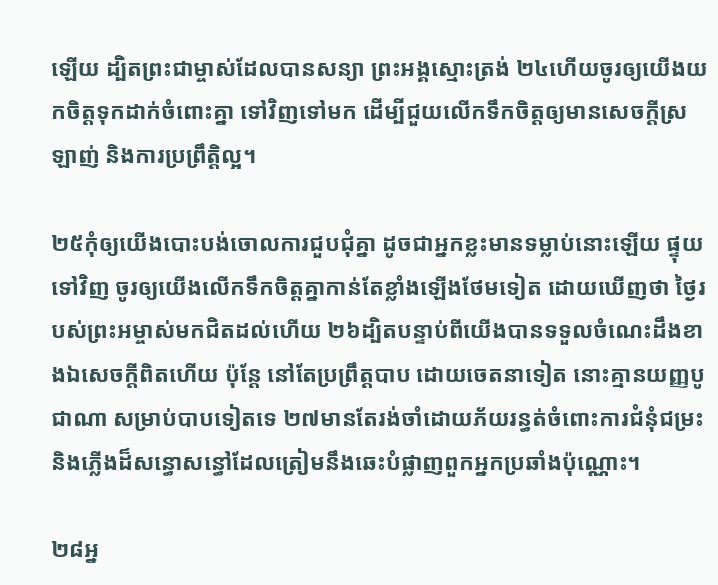ឡើយ ដ្បិតព្រះជាម្ចាស់ដែលបានសន្យា ព្រះអង្គស្មោះត្រង់ ២៤ហើយចូរឲ្យយើងយកចិត្ដទុកដាក់ចំពោះគ្នា ទៅវិញទៅមក ដើម្បីជួយលើកទឹកចិត្ដឲ្យមានសេចក្ដីស្រឡាញ់ និងការប្រព្រឹត្តិល្អ។

២៥កុំឲ្យយើងបោះបង់ចោលការជួបជុំគ្នា ដូចជាអ្នកខ្លះមានទម្លាប់នោះឡើយ ផ្ទុយទៅវិញ ចូរឲ្យយើងលើកទឹកចិត្តគ្នាកាន់តែខ្លាំងឡើងថែមទៀត ដោយឃើញថា ថ្ងៃរបស់ព្រះអម្ចាស់មកជិតដល់ហើយ ២៦ដ្បិតបន្ទាប់ពីយើងបានទទួលចំណេះដឹងខាង‍ឯសេចក្ដីពិតហើយ ប៉ុន្ដែ នៅតែប្រព្រឹត្តបាប ដោយចេតនាទៀត នោះគ្មានយញ្ញបូជាណា សម្រាប់បាបទៀតទេ ២៧មានតែរង់ចាំដោយភ័យរន្ធត់ចំពោះការជំនុំជម្រះ និងភ្លើងដ៏សន្ធោសន្ធៅដែលត្រៀមនឹងឆេះបំផ្លាញពួកអ្នកប្រឆាំងប៉ុណ្ណោះ។

២៨អ្ន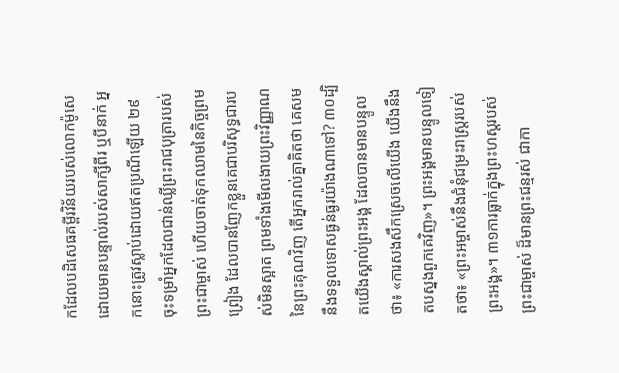កដែលបដិសេធគម្ពីរវិន័យរបស់លោកម៉ូសេ ដោយមានបន្ទាល់របស់សាក្សីពីរ ឬបីនាក់ អ្នកនោះត្រូវស្លាប់ដោយឥតប្រណីឡើយ ២៩ចុះទម្រាំអ្នកដែលជាន់ឈ្លីព្រះរាជបុត្រារបស់ព្រះជាម្ចាស់ ហើយចាត់ទុកឈាមនៃកិច្ចព្រមព្រៀង ដែលបានញែកខ្លួនគេជាបរិសុទ្ធជារបស់មិនស្អាត ព្រមទាំងមើលងាយព្រះវិញ្ញាណនៃព្រះគុណវិញ តើអ្នករាល់គ្នាគិតថា គេសមនឹងទទួលទោសធ្ងន់ធ្ងរយ៉ាងណាទៅ? ៣០ដ្បិតយើងស្គាល់ព្រះអង្គ ដែលបានមានបន្ទូលថា៖ «ការសងសឹកស្រេចលើយើង យើងនឹងតបស្នងពួកគេវិញ‍»។ ព្រះអង្គមានបន្ទូលទៀតថា៖ «ព្រះអម្ចាស់នឹងជំនុំជម្រះរាស្រ្តរបស់ព្រះអង្គ»។ ៣១ការធ្លាក់ក្នុងព្រះហស្ដរបស់ព្រះជាម្ចាស់ ដ៏មានព្រះជន្មរស់ ជាកា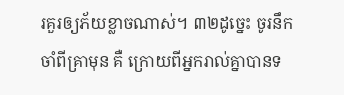រគួរឲ្យភ័យខ្លាចណាស់‍។ ៣២ដូច្នេះ ចូរនឹកចាំពីគ្រាមុន គឺ ក្រោយពីអ្នករាល់គ្នាបានទ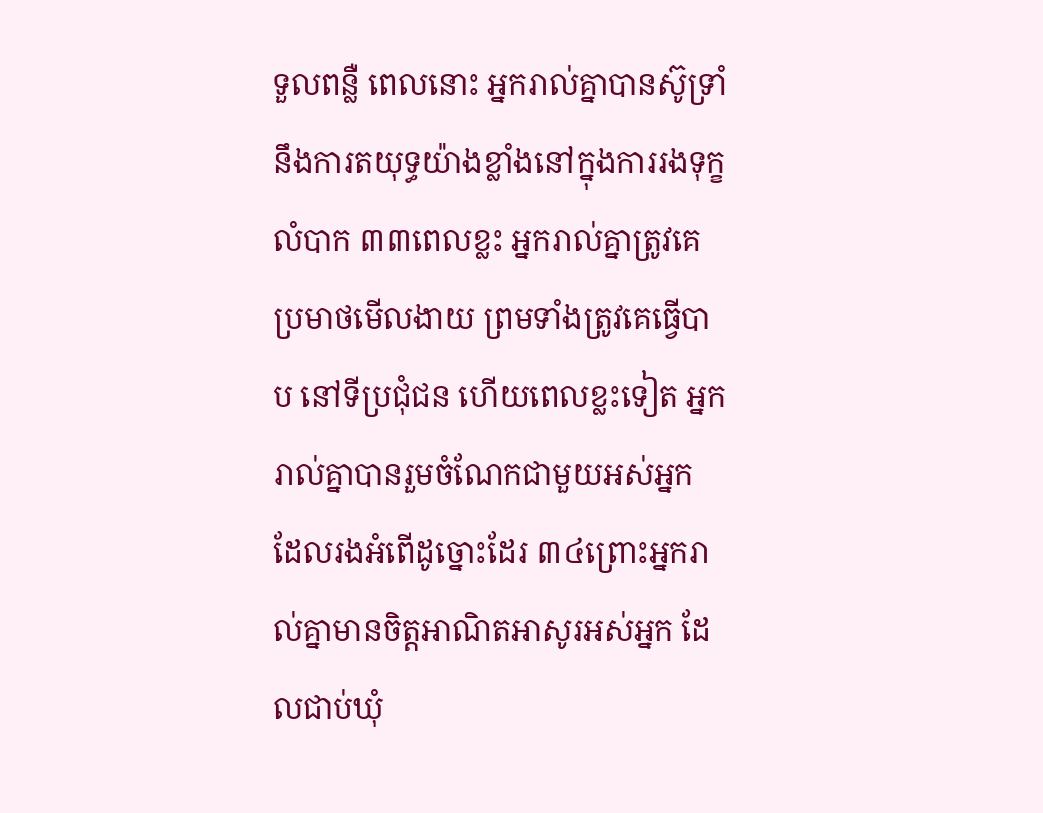ទួលពន្លឺ ពេលនោះ អ្នករាល់គ្នាបានស៊ូទ្រាំនឹងការតយុទ្ធយ៉ាងខ្លាំងនៅក្នុងការរងទុក្ខលំបាក ៣៣ពេលខ្លះ អ្នករាល់គ្នាត្រូវគេប្រមាថមើលងាយ ព្រមទាំងត្រូវគេធ្វើបាប នៅទីប្រជុំជន ហើយពេលខ្លះទៀត អ្នករាល់គ្នាបានរួមចំណែកជាមួយអស់អ្នក ដែលរងអំពើដូច្នោះដែរ ៣៤ព្រោះអ្នករាល់គ្នាមានចិត្ដអាណិតអាសូរអស់អ្នក ដែលជាប់ឃុំ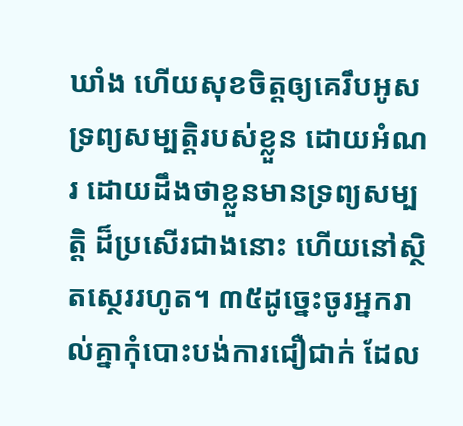ឃាំង ហើយសុខចិត្តឲ្យគេរឹបអូសទ្រព្យសម្បត្តិរបស់ខ្លួន ដោយអំណរ ដោយដឹងថាខ្លួនមានទ្រព្យសម្បត្តិ ដ៏ប្រសើរជាងនោះ ហើយនៅស្ថិតស្ថេររហូត។ ៣៥ដូច្នេះចូរអ្នករាល់គ្នាកុំបោះបង់ការជឿជាក់ ដែល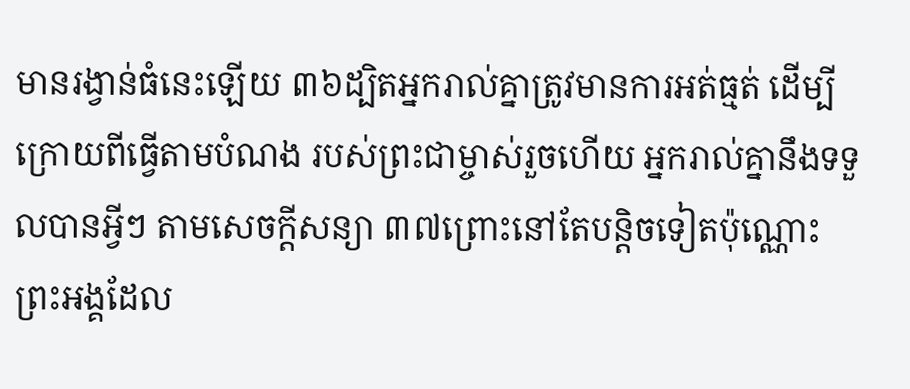មានរង្វាន់ធំនេះឡើយ ៣៦ដ្បិតអ្នករាល់គ្នាត្រូវមានការអត់ធ្មត់ ដើម្បីក្រោយពីធ្វើតាមបំណង របស់ព្រះជាម្ចាស់រួចហើយ អ្នករាល់គ្នានឹងទទួលបានអ្វីៗ តាមសេចក្ដីសន្យា ៣៧ព្រោះនៅតែបន្តិចទៀតប៉ុណ្ណោះ ព្រះអង្គដែល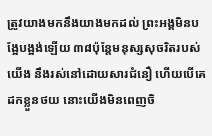ត្រូវយាងមកនឹងយាងមកដល់ ព្រះអង្គមិនបង្អែបង្អង់ឡើយ‍ ៣៨ប៉ុន្ដែមនុស្សសុចរិតរបស់យើង នឹងរស់នៅដោយសារជំនឿ ហើយបើគេដកខ្លួនថយ នោះយើងមិនពេញចិ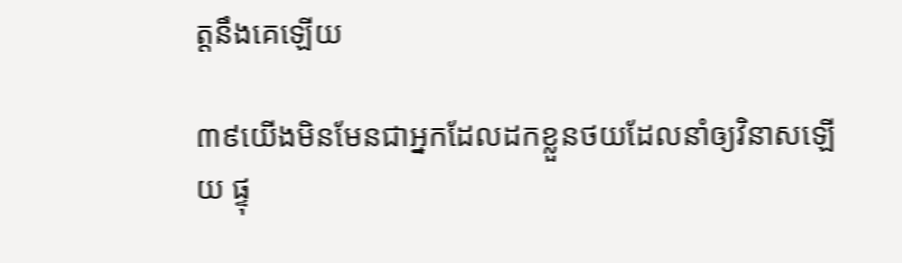ត្តនឹងគេឡើយ

៣៩យើងមិនមែនជាអ្នកដែលដកខ្លួនថយដែលនាំឲ្យវិនាសឡើយ ផ្ទុ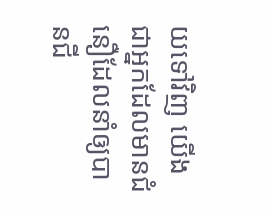យទៅវិញ យើងជាអ្នកដែលមានជំនឿដែលនាំឲ្យបានជី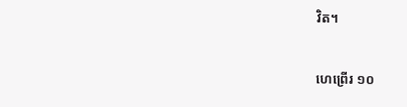វិត។

ហេព្រើរ ១០